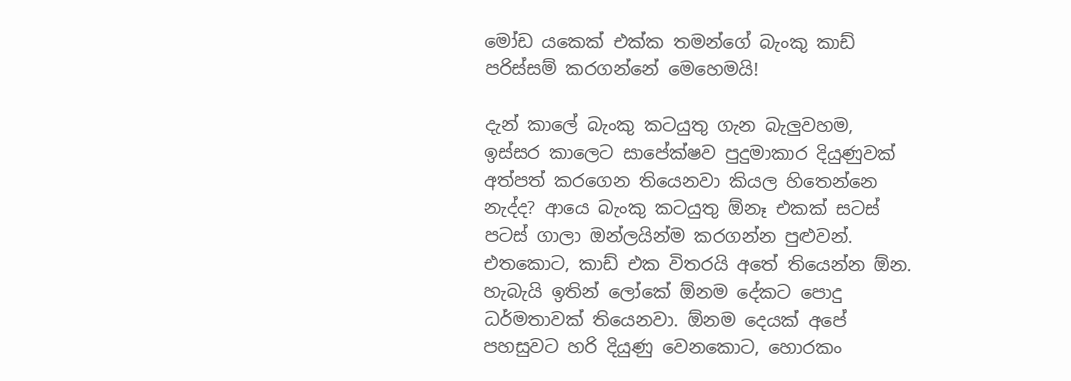මෝඩ යකෙක් එක්ක තමන්ගේ බැංකු කාඩ් පරිස්සම් කරගන්නේ මෙහෙමයි!

දැන් කාලේ බැංකු කටයුතු ගැන බැලුවහම, ඉස්සර කාලෙට සාපේක්ෂව පුදුමාකාර දියුණුවක් අත්පත් කරගෙන තියෙනවා කියල හිතෙන්නෙ නැද්ද? ආයෙ බැංකු කටයුතු ඕනෑ එකක් සටස් පටස් ගාලා ඔන්ලයින්ම කරගන්න පුළුවන්. එතකොට, කාඩ් එක විතරයි අතේ තියෙන්න ඕන. හැබැයි ඉතින් ලෝකේ ඕනම දේකට පොදු ධර්මතාවක් තියෙනවා. ඕනම දෙයක් අපේ පහසුවට හරි දියුණු වෙනකොට, හොරකං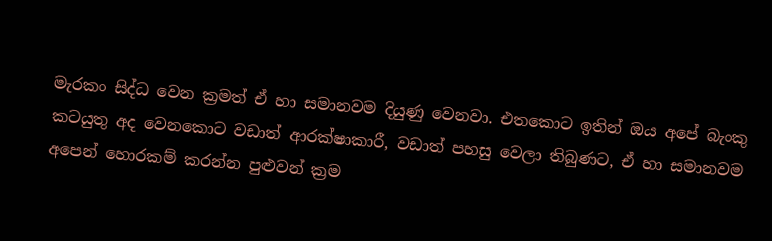මැරකං සිද්ධ වෙන ක්‍රමත් ඒ හා සමානවම දියුණු වෙනවා. එතකොට ඉතින් ඔය අපේ බැංකු කටයුතු අද වෙනකොට වඩාත් ආරක්ෂාකාරී, වඩාත් පහසු වෙලා තිබුණට, ඒ හා සමානවම අපෙන් හොරකම් කරන්න පුළුවන් ක්‍රම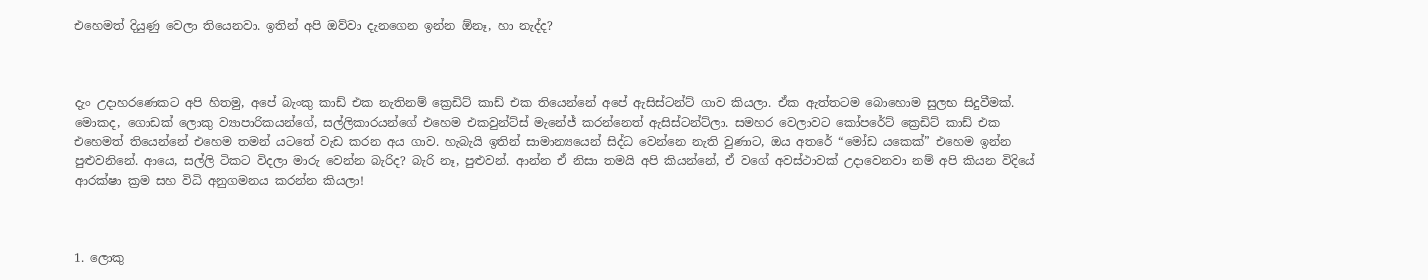එහෙමත් දියුණු වෙලා තියෙනවා. ඉතින් අපි ඔව්වා දැනගෙන ඉන්න ඕනෑ, හා නැද්ද?



දැං උදාහරණෙකට අපි හිතමු, අපේ බැංකු කාඩ් එක නැතිනම් ක්‍රෙඩිට් කාඩ් එක තියෙන්නේ අපේ ඇසිස්ටන්ට් ගාව කියලා. ඒක ඇත්තටම බොහොම සුලභ සිදුවීමක්. මොකද, ගොඩක් ලොකු ව්‍යාපාරිකයන්ගේ, සල්ලිකාරයන්ගේ එහෙම එකවුන්ට්ස් මැනේජ් කරන්නෙත් ඇසිස්ටන්ට්ලා. සමහර වෙලාවට කෝපරේට්‍ ක්‍රෙඩිට් කාඩ් එක එහෙමත් තියෙන්නේ එහෙම තමන් යටතේ වැඩ කරන අය ගාව. හැබැයි ඉතින් සාමාන්‍යයෙන් සිද්ධ වෙන්නෙ නැති වුණාට, ඔය අතරේ “මෝඩ යකෙක්” එහෙම ඉන්න පුළුවනිනේ. ආයෙ, සල්ලි ටිකට විදලා මාරු වෙන්න බැරිද? බැරි නෑ, පුළුවන්. ආන්න ඒ නිසා තමයි අපි කියන්නේ, ඒ වගේ අවස්ථාවක් උදාවෙනවා නම් අපි කියන විදියේ ආරක්ෂා ක්‍රම සහ විධි අනුගමනය කරන්න කියලා!



1. ලොකු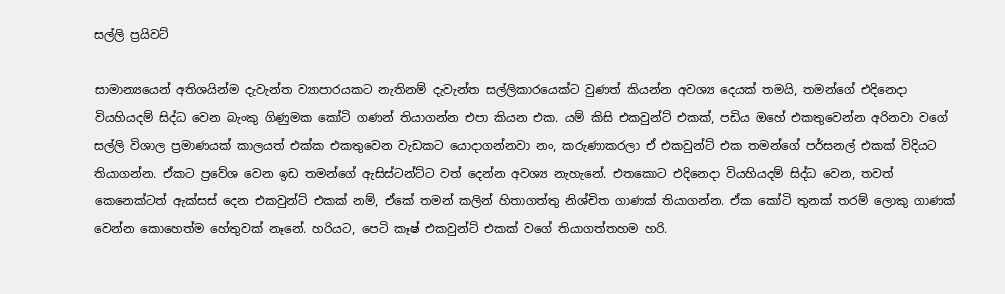සල්ලි ප්‍රයිවට්

සාමාන්‍යයෙන් අතිශයින්ම දැවැන්ත ව්‍යාපාරයකට නැතිනම් දැවැන්ත සල්ලිකාරයෙක්ට වුණත් කියන්න අවශ්‍ය දෙයක් තමයි, තමන්ගේ එදිනෙදා වියහියදම් සිද්ධ වෙන බැංකු ගිණුමක කෝටි ගණන් තියාගන්න එපා කියන එක. යම් කිසි එකවුන්ට් එකක්, පඩිය ඔහේ එකතුවෙන්න අරිනවා වගේ සල්ලි විශාල ප්‍රමාණයක් කාලයත් එක්ක එකතුවෙන වැඩකට යොදාගන්නවා නං, කරුණාකරලා ඒ එකවුන්ට් එක තමන්ගේ පර්සනල් එකක් විදියට තියාගන්න. ඒකට ප්‍රවේශ වෙන ඉඩ තමන්ගේ ඇසිස්ටන්ට්ට වත් දෙන්න අවශ්‍ය නැහැනේ. එතකොට එදිනෙදා වියහියදම් සිද්ධ වෙන, තවත් කෙනෙක්ටත් ඇක්සස් දෙන එකවුන්ට් එකක් නම්, ඒකේ තමන් කලින් හිතාගත්තු නිශ්චිත ගාණක් තියාගන්න. ඒක කෝටි තුනක් තරම් ලොකු ගාණක් වෙන්න කොහෙත්ම හේතුවක් නෑනේ. හරියට, පෙටි කෑෂ් එකවුන්ට් එකක් වගේ තියාගත්තහම හරි.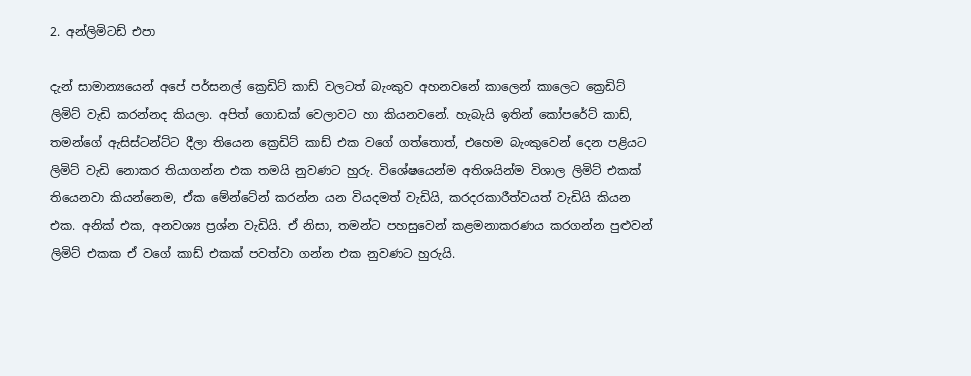2. අන්ලිමිටඩ් එපා

දැන් සාමාන්‍යයෙන් අපේ පර්සනල් ක්‍රෙඩිට් කාඩ් වලටත් බැංකුව අහනවනේ කාලෙන් කාලෙට ක්‍රෙඩිට් ලිමිට් වැඩි කරන්නද කියලා. අපිත් ගොඩක් වෙලාවට හා කියනවනේ. හැබැයි ඉතින් කෝපරේට් කාඩ්, තමන්ගේ ඇසිස්ටන්ට්ට දීලා තියෙන ක්‍රෙඩිට් කාඩ් එක වගේ ගත්තොත්, එහෙම බැංකුවෙන් දෙන පළියට ලිමිට් වැඩි නොකර තියාගන්න එක තමයි නුවණට හුරු. විශේෂයෙන්ම අතිශයින්ම විශාල ලිමිට් එකක් තියෙනවා කියන්නෙම, ඒක මේන්ටේන් කරන්න යන වියදමත් වැඩියි, කරදරකාරීත්වයත් වැඩියි කියන එක. අනික් එක, අනවශ්‍ය ප්‍රශ්න වැඩියි. ඒ නිසා, තමන්ට පහසුවෙන් කළමනාකරණය කරගන්න පුළුවන් ලිමිට් එකක ඒ වගේ කාඩ් එකක් පවත්වා ගන්න එක නුවණට හුරුයි.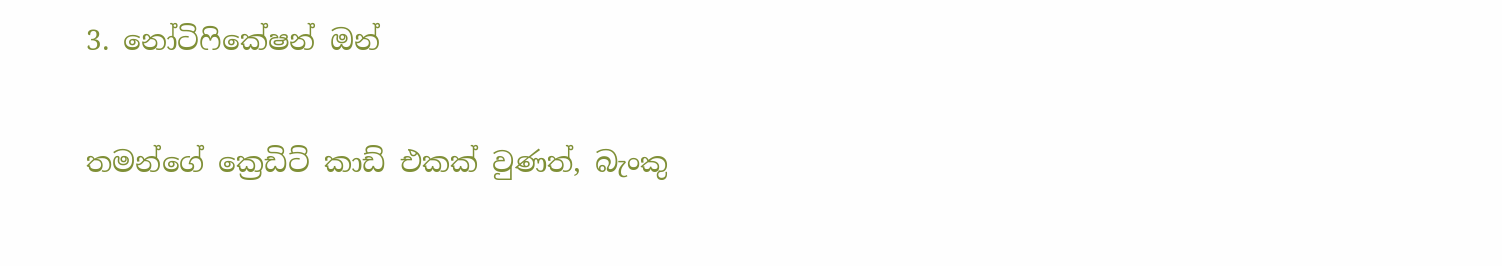3. නෝටිෆිකේෂන් ඔන්

තමන්ගේ ක්‍රෙඩිට් කාඩ් එකක් වුණත්, බැංකු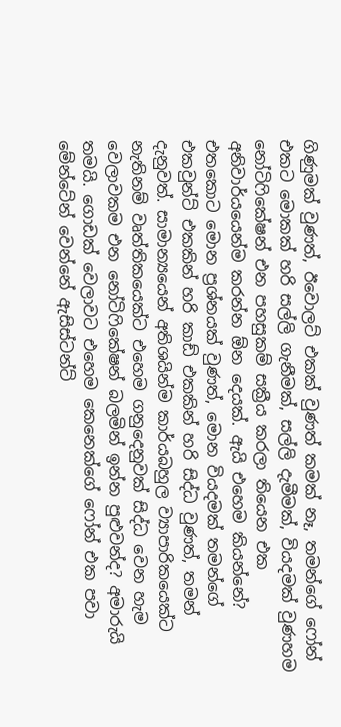ගිණුමක් වුණත්, ඊවොලට් එකක් වුණත් කමක් නෑ, තමන්ගේ ෆෝන් එකට මොකක් හරි සල්ලි ගැනීමක්, සල්ලි දැමීමක්, වියදමක් වුණහම නෝටිෆිකේෂන් එන පහසුකම් සක්‍රීය කරලා තියෙන එක අනිවාර්යයෙන්ම කරන්න ඕන දෙයක්. ඇයි එහෙම කියන්නේ? එතකොට මොන ප්‍රශ්නයක් වුණත්, මොන වියදමක් තමන්ගේ එකවුන්ට් එකකින් හරි කාඩ් එකකින් හරි සිද්ධ වුණත්, තමන් දැනුවත්. සාමාන්‍යයෙන් අතිශයින්ම කාර්යබහුල ව්‍යාපාරිකයෙක්ට නැතිනම් වෘත්තිකයෙක්ට එහෙම ගනුදෙනුවක් සිද්ධ වෙන හැම වෙලාවකම එන නෝටිෆිකේෂන් බලමින් ඉන්න පුළුවන්ද? අමාරුයි තමයි. ගොඩක් වෙලාවට එහෙම කෙනෙක්ගේ ෆෝන් එක පවා මේන්ටේන් වෙන්නේ ඇසිස්ටන්ට්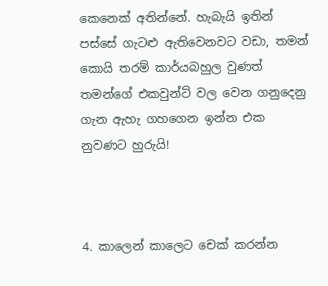කෙනෙක් අතින්නේ. හැබැයි ඉතින් පස්සේ ගැටළු ඇතිවෙනවට වඩා, තමන් කොයි තරම් කාර්යබහුල වුණත් තමන්ගේ එකවුන්ට් වල වෙන ගනුදෙනු ගැන ඇහැ ගහගෙන ඉන්න එක නුවණට හුරුයි!



4. කාලෙන් කාලෙට චෙක් කරන්න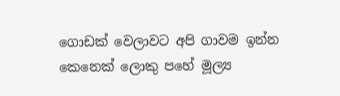ගොඩක් වෙලාවට අපි ගාවම ඉන්න කෙනෙක් ලොකු පහේ මූල්‍ය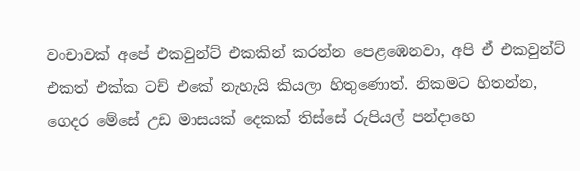වංචාවක් අපේ එකවුන්ට් එකකින් කරන්න පෙළඹෙනවා, අපි ඒ එකවුන්ට් එකත් එක්ක ටච් එකේ නැහැයි කියලා හිතුණොත්. නිකමට හිතන්න, ගෙදර මේසේ උඩ මාසයක් දෙකක් තිස්සේ රුපියල් පන්දාහෙ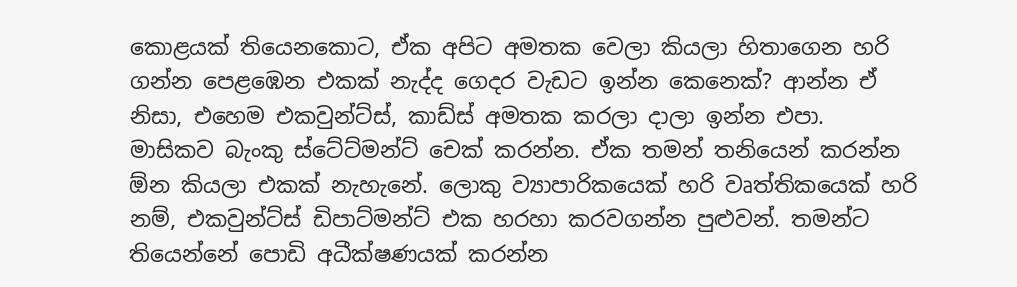කොළයක් තියෙනකොට, ඒක අපිට අමතක වෙලා කියලා හිතාගෙන හරි ගන්න පෙළඹෙන එකක් නැද්ද ගෙදර වැඩට ඉන්න කෙනෙක්? ආන්න ඒ නිසා, එහෙම එකවුන්ට්ස්, කාඩ්ස් අමතක කරලා දාලා ඉන්න එපා. මාසිකව බැංකු ස්ටේට්මන්ට් චෙක් කරන්න. ඒක තමන් තනියෙන් කරන්න ඕන කියලා එකක් නැහැනේ. ලොකු ව්‍යාපාරිකයෙක් හරි වෘත්තිකයෙක් හරි නම්, එකවුන්ට්ස් ඩිපාට්මන්ට් එක හරහා කරවගන්න පුළුවන්. තමන්ට තියෙන්නේ පොඩි අධීක්ෂණයක් කරන්න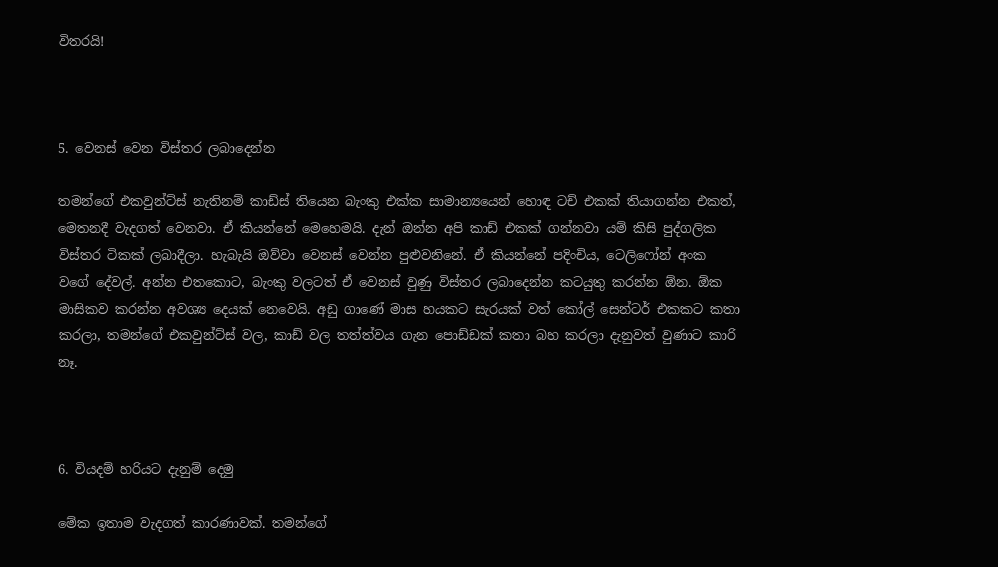විතරයි!



5. වෙනස් වෙන විස්තර ලබාදෙන්න

තමන්ගේ එකවුන්ට්ස් නැතිනම් කාඩ්ස් තියෙන බැංකු එක්ක සාමාන්‍යයෙන් හොඳ ටච් එකක් තියාගන්න එකත්, මෙතනදී වැදගත් වෙනවා. ඒ කියන්නේ මෙහෙමයි. දැන් ඔන්න අපි කාඩ් එකක් ගන්නවා යම් කිසි පුද්ගලික විස්තර ටිකක් ලබාදීලා. හැබැයි ඔව්වා වෙනස් වෙන්න පුළුවනිනේ. ඒ කියන්නේ පදිංචිය, ටෙලිෆෝන් අංක වගේ දේවල්. අන්න එතකොට, බැංකු වලටත් ඒ වෙනස් වුණු විස්තර ලබාදෙන්න කටයුතු කරන්න ඕන. ඕක මාසිකව කරන්න අවශ්‍ය දෙයක් නෙවෙයි. අඩු ගාණේ මාස හයකට සැරයක් වත් කෝල් සෙන්ටර් එකකට කතා කරලා, තමන්ගේ එකවුන්ට්ස් වල, කාඩ් වල තත්ත්වය ගැන පොඩ්ඩක් කතා බහ කරලා දැනුවත් වුණාට කාරි නෑ.



6. වියදම් හරියට දැනුම් දෙමු

මේක ඉතාම වැදගත් කාරණාවක්. තමන්ගේ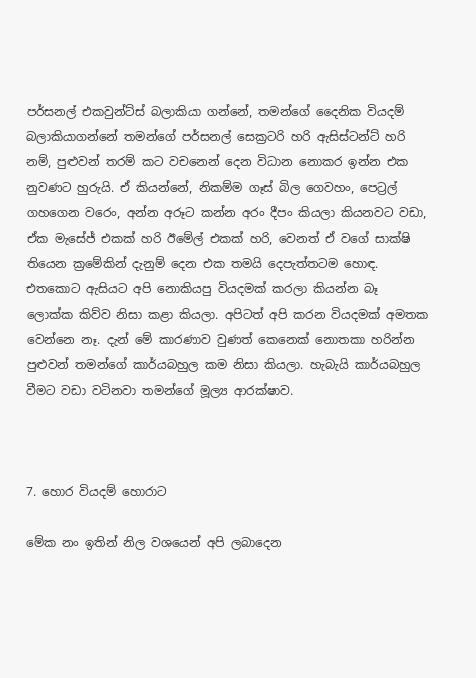පර්සනල් එකවුන්ට්ස් බලාකියා ගන්නේ, තමන්ගේ දෛනික වියදම් බලාකියාගන්නේ තමන්ගේ පර්සනල් සෙක්‍රටරි හරි ඇසිස්ටන්ට් හරි නම්, පුළුවන් තරම් කට වචනෙන් දෙන විධාන නොකර ඉන්න එක නුවණට හුරුයි. ඒ කියන්නේ, නිකම්ම ගෑස් බිල ගෙවහං, පෙට්‍රල් ගහගෙන වරෙං, අන්න අරූට කන්න අරං දීපං කියලා කියනවට වඩා, ඒක මැසේජ් එකක් හරි ඊමේල් එකක් හරි, වෙනත් ඒ වගේ සාක්ෂි තියෙන ක්‍රමේකින් දැනුම් දෙන එක තමයි දෙපැත්තටම හොඳ. එතකොට ඇසියට අපි නොකියපු වියදමක් කරලා කියන්න බෑ ලොක්ක කිව්ව නිසා කළා කියලා. අපිටත් අපි කරන වියදමක් අමතක වෙන්නෙ නෑ. දැන් මේ කාරණාව වුණත් කෙනෙක් නොතකා හරින්න පුළුවන් තමන්ගේ කාර්යබහුල කම නිසා කියලා. හැබැයි කාර්යබහුල වීමට වඩා වටිනවා තමන්ගේ මූල්‍ය ආරක්ෂාව.



7. හොර වියදම් හොරාට

මේක නං ඉතින් නිල වශයෙන් අපි ලබාදෙන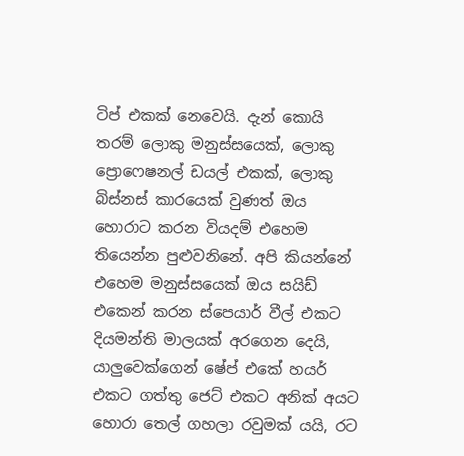ටිප් එකක් නෙවෙයි. දැන් කොයි තරම් ලොකු මනුස්සයෙක්, ලොකු ප්‍රොෆෙෂනල් ඩයල් එකක්, ලොකු බිස්නස් කාරයෙක් වුණත් ඔය හොරාට කරන වියදම් එහෙම තියෙන්න පුළුවනිනේ. අපි කියන්නේ එහෙම මනුස්සයෙක් ඔය සයිඩ් එකෙන් කරන ස්පෙයාර් වීල් එකට දියමන්ති මාලයක් අරගෙන දෙයි, යාලුවෙක්ගෙන් ෂේප් එකේ හයර් එකට ගත්තු ජෙට් එකට අනික් අයට හොරා තෙල් ගහලා රවුමක් යයි, රට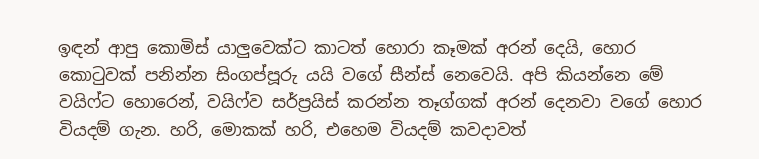ඉඳන් ආපු කොමිස් යාලුවෙක්ට කාටත් හොරා කෑමක් අරන් දෙයි, හොර කොටුවක් පනින්න සිංගප්පූරු යයි වගේ සීන්ස් නෙවෙයි. අපි කියන්නෙ මේ වයිෆ්ට හොරෙන්, වයිෆ්ව සර්ප්‍රයිස් කරන්න තෑග්ගක් අරන් දෙනවා වගේ හොර වියදම් ගැන. හරි, මොකක් හරි, එහෙම වියදම් කවදාවත්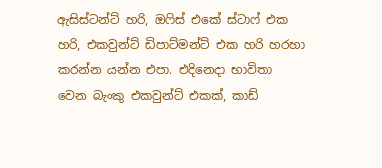ඇසිස්ටන්ට් හරි, ඔෆිස් එකේ ස්ටාෆ් එක හරි, එකවුන්ට් ඩිපාට්මන්ට් එක හරි හරහා කරන්න යන්න එපා. එදිනෙදා භාවිතා වෙන බැංකු එකවුන්ට් එකක්, කාඩ්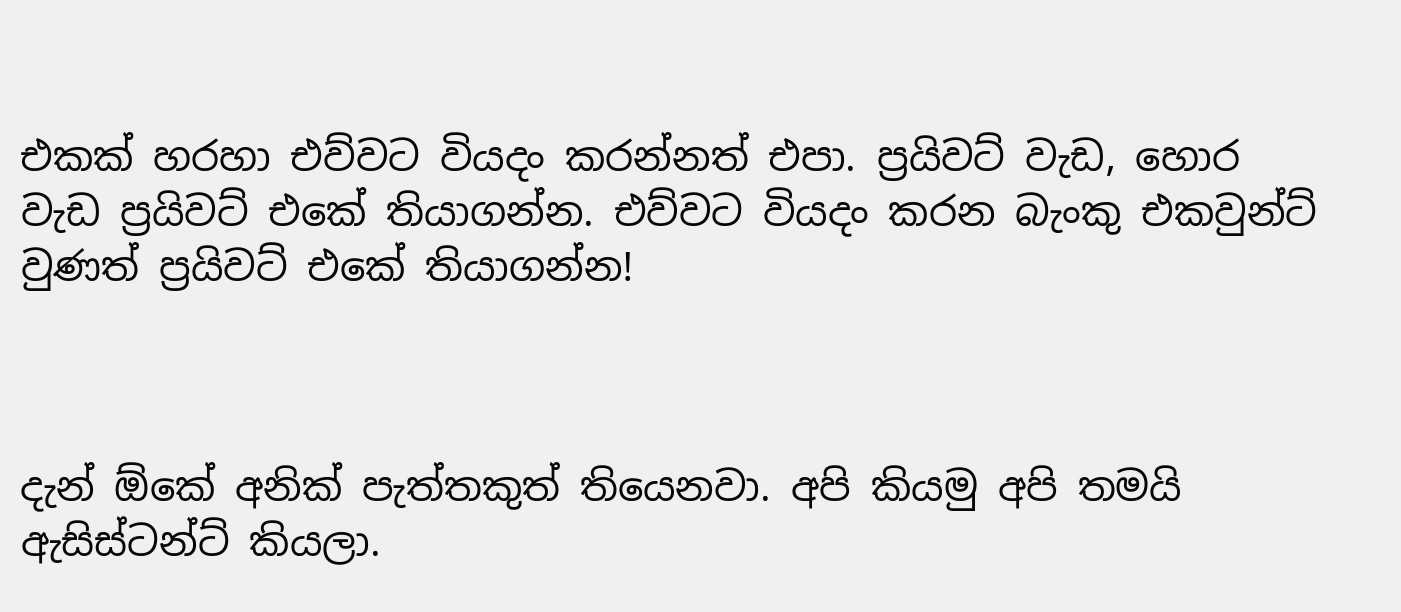එකක් හරහා එව්වට වියදං කරන්නත් එපා. ප්‍රයිවට් වැඩ, හොර වැඩ ප්‍රයිවට් එකේ තියාගන්න. එව්වට වියදං කරන බැංකු එකවුන්ට් වුණත් ප්‍රයිවට් එකේ තියාගන්න!



දැන් ඕකේ අනික් පැත්තකුත් තියෙනවා. අපි කියමු අපි තමයි ඇසිස්ටන්ට් කියලා.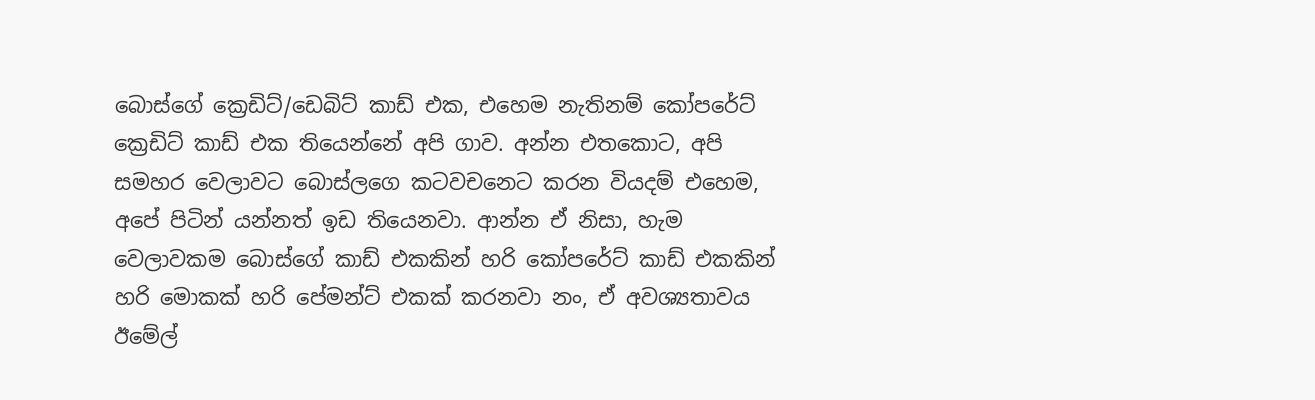බොස්ගේ ක්‍රෙඩිට්/ඩෙබිට් කාඩ් එක, එහෙම නැතිනම් කෝපරේට් ක්‍රෙඩිට් කාඩ් එක තියෙන්නේ අපි ගාව. අන්න එතකොට, අපි සමහර වෙලාවට බොස්ලගෙ කටවචනෙට කරන වියදම් එහෙම, අපේ පිටින් යන්නත් ඉඩ තියෙනවා. ආන්න ඒ නිසා, හැම වෙලාවකම බොස්ගේ කාඩ් එකකින් හරි කෝපරේට් කාඩ් එකකින් හරි මොකක් හරි පේමන්ට් එකක් කරනවා නං, ඒ අවශ්‍යතාවය ඊමේල්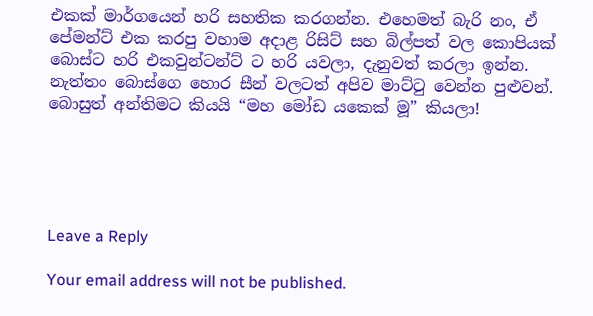එකක් මාර්ගයෙන් හරි සහතික කරගන්න. එහෙමත් බැරි නං, ඒ පේමන්ට් එක කරපු වහාම අදාළ රිසිට් සහ බිල්පත් වල කොපියක් බොස්ට හරි එකවුන්ටන්ට් ට හරි යවලා, දැනුවත් කරලා ඉන්න. නැත්තං බොස්ගෙ හොර සීන් වලටත් අපිව මාට්ටු වෙන්න පුළුවන්. බොසුත් අන්තිමට කියයි “මහ මෝඩ යකෙක් මූ” කියලා!





Leave a Reply

Your email address will not be published.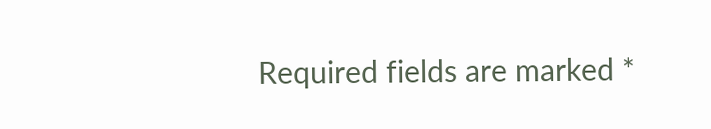Required fields are marked *